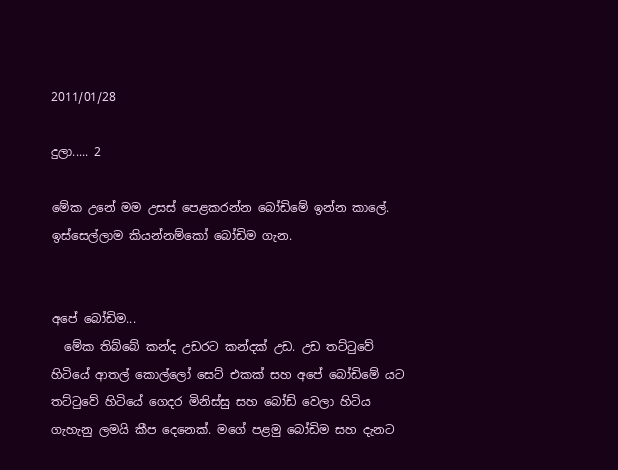2011/01/28

දුලා..... 2

මේක උනේ මම උසස් පෙළකරන්න බෝඩිමේ ඉන්න කාලේ. ඉස්සෙල්ලාම කියන්නම්කෝ බෝඩිම ගැන.


අපේ බෝඩිම...
  මේක තිබ්බේ කන්ද උඩරට කන්දක් උඩ. උඩ තට්ටුවේ හිටියේ ආතල් කොල්ලෝ සෙට් එකක් සහ අපේ බෝඩිමේ යට තට්ටුවේ හිටියේ ගෙදර මිනිස්සු සහ බෝඩ් වෙලා හිටිය ගැහැනු ලමයි කීප දෙනෙක්. මගේ පළමු බෝඩිම සහ දැනට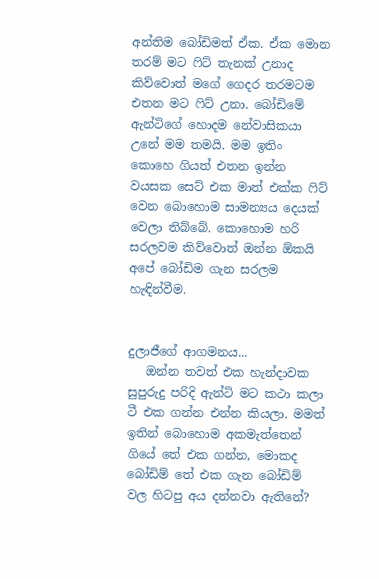අන්තිම බෝඩිමත් ඒක. ඒක මොන තරම් මට ෆිට් තැනක් උනාද කිව්වොත් මගේ ගෙදර තරමටම එතන මට ෆිට් උනා. බෝඩිමේ ඇන්ටිගේ හොදම නේවාසිකයා උනේ මම තමයි. මම ඉතිං කොහෙ ගියත් එතන ඉන්න වයසක සෙට් එක මාත් එක්ක ෆිට් වෙන බොහොම සාමන්‍යය දෙයක් වෙලා තිබ්බේ. කොහොම හරි සරලවම කිව්වොත් ඔන්න ඕකයි අපේ බෝඩිම ගැන සරලම හැඳින්වීම.


දුලාජීගේ ආගමනය...
   ඔන්න තවත් එක හැන්දාවක සුපුරුදු පරිදි ඇන්ටි මට කථා කලා ටී එක ගන්න එන්න කියලා. මමත් ඉතින් බොහොම අකමැත්තෙන් ගියේ තේ එක ගන්න, මොකද බෝඩිම් තේ එක ගැන බෝඩිම් වල හිටපු අය දන්නවා ඇතිනේ?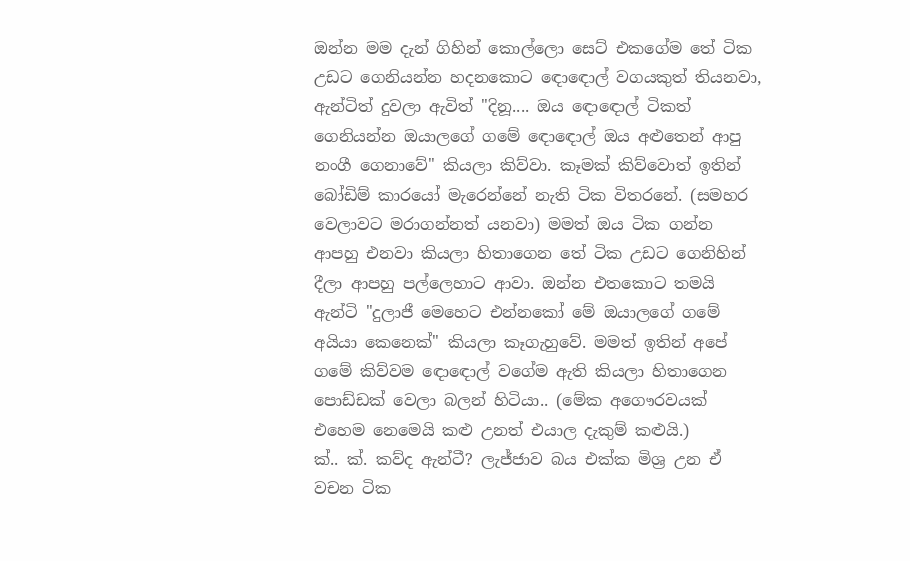ඔන්න මම දැන් ගිහින් කොල්ලො සෙට් එකගේම තේ ටික උඩට ගෙනියන්න හදනකොට ඳොඳොල් වගයකුත් තියනවා, ඇන්ටිත් දුවලා ඇවිත් "දිනූ.... ඔය ඳොඳොල් ටිකත් ගෙනියන්න ඔයාලගේ ගමේ ඳොඳොල් ඔය අළුතෙන් ආපු නංගී ගෙනාවේ" කියලා කිව්වා. කෑමක් කිව්වොත් ඉතින් බෝඩිම් කාරයෝ මැරෙන්නේ නැති ටික විතරනේ. (සමහර වෙලාවට මරාගන්නත් යනවා) මමත් ඔය ටික ගන්න ආපහු එනවා කියලා හිතාගෙන තේ ටික උඩට ගෙනිහින් දීලා ආපහු පල්ලෙහාට ආවා. ඔන්න එතකොට තමයි ඇන්ටි "දුලාජී මෙහෙට එන්නකෝ මේ ඔයාලගේ ගමේ අයියා කෙනෙක්" කියලා කෑගැහුවේ. මමත් ඉතින් අපේ ගමේ කිව්වම ඳොඳොල් වගේම ඇති කියලා හිතාගෙන පොඩ්ඩක් වෙලා බලන් හිටියා.. (මේක අගෞරවයක් එහෙම නෙමෙයි කළු උනත් එයාල දැකුම් කළුයි.)
ක්.. ක්. කව්ද ඇන්ටී? ලැජ්ජාව බය එක්ක මිශ්‍ර උන ඒ වචන ටික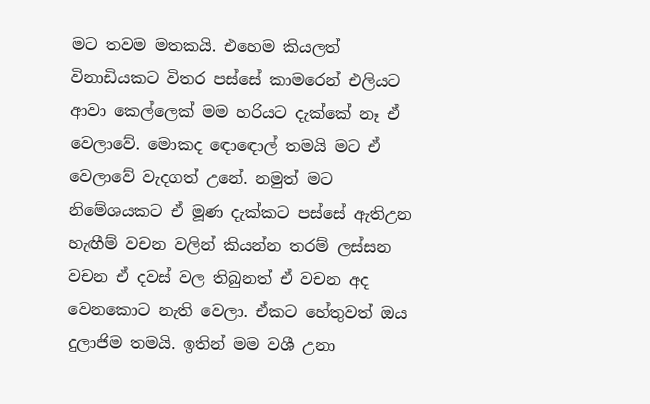මට තවම මතකයි. එහෙම කියලත් විනාඩියකට විතර පස්සේ කාමරෙන් එලියට ආවා කෙල්ලෙක් මම හරියට දැක්කේ නෑ ඒ වෙලාවේ. මොකද ඳොඳොල් තමයි මට ඒ වෙලාවේ වැදගත් උනේ. නමුත් මට නිමේශයකට ඒ මූණ දැක්කට පස්සේ ඇතිඋන හැඟීම් වචන වලින් කියන්න තරම් ලස්සන වචන ඒ දවස් වල තිබුනත් ඒ වචන අද වෙනකොට නැති වෙලා. ඒකට හේතුවත් ඔය දුලාජිම තමයි. ඉතින් මම වශී උනා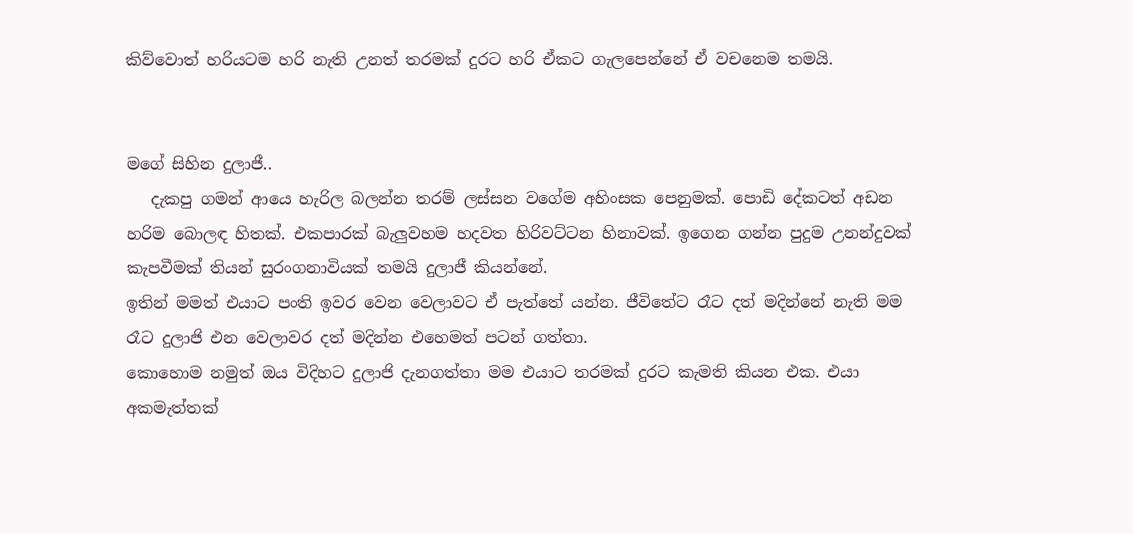කිව්වොත් හරියටම හරි නැති උනත් තරමක් දුරට හරි ඒකට ගැලපෙන්නේ ඒ වචනෙම තමයි.


මගේ සිහින දුලාජී..
   දැකපු ගමන් ආයෙ හැරිල බලන්න තරම් ලස්සන වගේම අහිංසක පෙනුමක්. පොඩි දේකටත් අඩන හරිම බොලඳ හිතක්. එකපාරක් බැලුවහම හදවත හිරිවට්ටන හිනාවක්. ඉගෙන ගන්න පුදුම උනන්දුවක් කැපවීමක් තියන් සුරංගනාවියක් තමයි දුලාජී කියන්නේ.
ඉතින් මමත් එයාට පංති ඉවර වෙන වෙලාවට ඒ පැත්තේ යන්න. ජීවිතේට රෑට දත් මදින්නේ නැති මම රෑට දුලාජි එන වෙලාවර දත් මදින්න එහෙමත් පටන් ගත්තා.
කොහොම නමුත් ඔය විදිහට දුලාජි දැනගත්තා මම එයාට තරමක් දුරට කැමති කියන එක. එයා අකමැත්තක්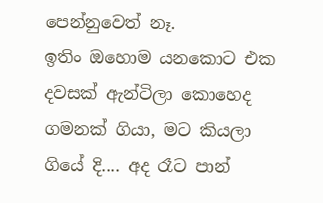පෙන්නුවෙත් නෑ.
ඉතිං ඔහොම යනකොට එක දවසක් ඇන්ටිලා කොහෙද ගමනක් ගියා, මට කියලා ගියේ දි.... අද රෑට පාන්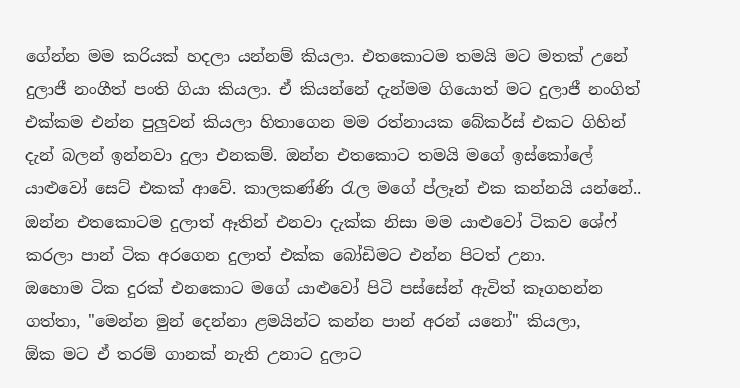ගේන්න මම කරියක් හදලා යන්නම් කියලා. එතකොටම තමයි මට මතක් උනේ දුලාජී නංගීත් පංති ගියා කියලා. ඒ කියන්නේ දැන්මම ගියොත් මට දුලාජී නංගිත් එක්කම එන්න පුලුවන් කියලා හිතාගෙන මම රත්නායක බේකර්ස් එකට ගිහින් දැන් බලන් ඉන්නවා දුලා එනකම්. ඔන්න එතකොට තමයි මගේ ඉස්කෝලේ යාළුවෝ සෙට් එකක් ආවේ. කාලකණ්ණි රැල මගේ ප්ලෑන් එක කන්නයි යන්නේ.. ඔන්න එතකොටම දුලාත් ඈතින් එනවා දැක්ක නිසා මම යාළුවෝ ටිකව ශේෆ් කරලා පාන් ටික අරගෙන දුලාත් එක්ක බෝඩිමට එන්න පිටත් උනා.
ඔහොම ටික දුරක් එනකොට මගේ යාළුවෝ පිටි පස්සේන් ඇවිත් කෑගහන්න ගත්තා, "මෙන්න මුන් දෙන්නා ළමයින්ට කන්න පාන් අරන් යනෝ" කියලා,
ඕක මට ඒ තරම් ගානක් නැති උනාට දුලාට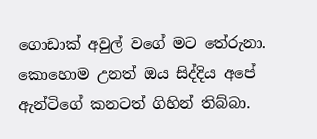ගොඩාක් අවුල් වගේ මට තේරුනා. කොහොම උනත් ඔය සිද්දිය අපේ ඇන්ටිගේ කනටත් ගිහින් තිබ්බා.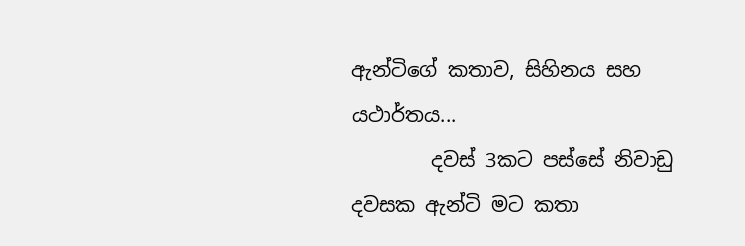ඇන්ටිගේ කතාව, සිහිනය සහ යථාර්තය...
        දවස් 3කට පස්සේ නිවාඩු දවසක ඇන්ටි මට කතා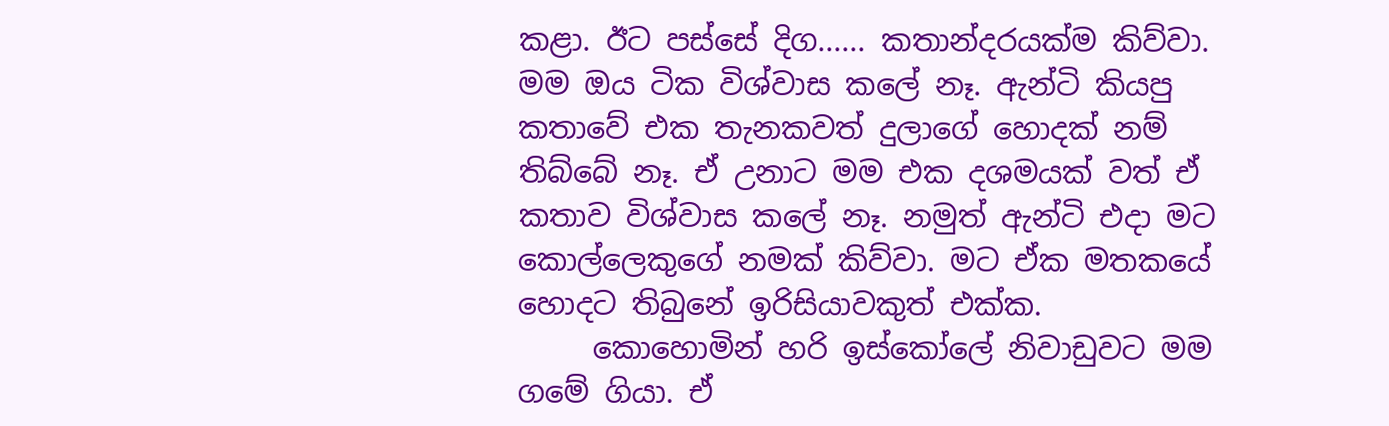කළා. ඊට පස්සේ දිග...... කතාන්දරයක්ම කිව්වා. මම ඔය ටික විශ්වාස කලේ නෑ. ඇන්ටි කියපු කතාවේ එක තැනකවත් දුලාගේ හොදක් නම් තිබ්බේ නෑ. ඒ උනාට මම එක දශමයක් වත් ඒ කතාව විශ්වාස කලේ නෑ. නමුත් ඇන්ටි එදා මට කොල්ලෙකුගේ නමක් කිව්වා. මට ඒක මතකයේ හොදට තිබුනේ ඉරිසියාවකුත් එක්ක.
     කොහොමින් හරි ඉස්කෝලේ නිවාඩුවට මම ගමේ ගියා. ඒ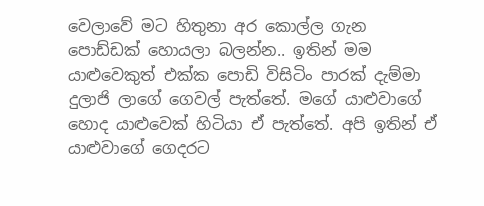වෙලාවේ මට හිතුනා අර කොල්ල ගැන පොඩ්ඩක් හොයලා බලන්න.. ඉතින් මම යාළුවෙකුත් එක්ක පොඩි විසිටිං පාරක් දැම්මා දුලාජි ලාගේ ගෙවල් පැත්තේ. මගේ යාළුවාගේ හොද යාළුවෙක් හිටියා ඒ පැත්තේ. අපි ඉතින් ඒ යාළුවාගේ ගෙදරට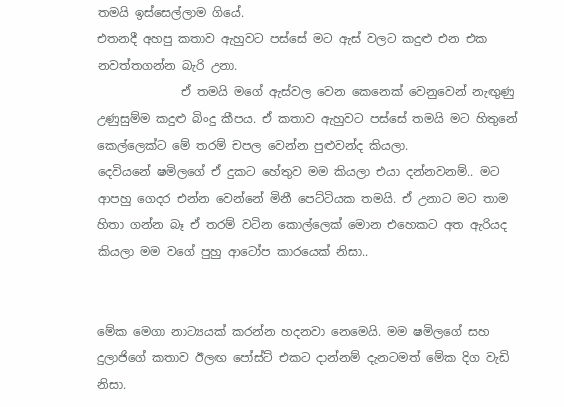තමයි ඉස්සෙල්ලාම ගියේ.
එතනදී අහපු කතාව ඇහුවට පස්සේ මට ඇස් වලට කදුළු එන එක නවත්තගන්න බැරි උනා.
              ඒ තමයි මගේ ඇස්වල වෙන කෙනෙක් වෙනුවෙන් නැඟුණු උණුසුම්ම කදුළු බිංදු කීපය. ඒ කතාව ඇහුවට පස්සේ තමයි මට හිතුනේ කෙල්ලෙක්ට මේ තරම් චපල වෙන්න පුළුවන්ද කියලා.
දෙවියනේ ෂමිලගේ ඒ දුකට හේතුව මම කියලා එයා දන්නවනම්.. මට ආපහු ගෙදර එන්න වෙන්නේ මිනී පෙට්ටියක තමයි. ඒ උනාට මට තාම හිතා ගන්න බෑ ඒ තරම් වටින කොල්ලෙක් මොන එහෙකට අත ඇරියද කියලා මම වගේ පුහු ආටෝප කාරයෙක් නිසා..


මේක මෙගා නාට්‍යයක් කරන්න හදනවා නෙමෙයි. මම ෂමිලගේ සහ දුලාජිගේ කතාව ඊලඟ පෝස්ට් එකට දාන්නම් දැනටමත් මේක දිග වැඩි නිසා.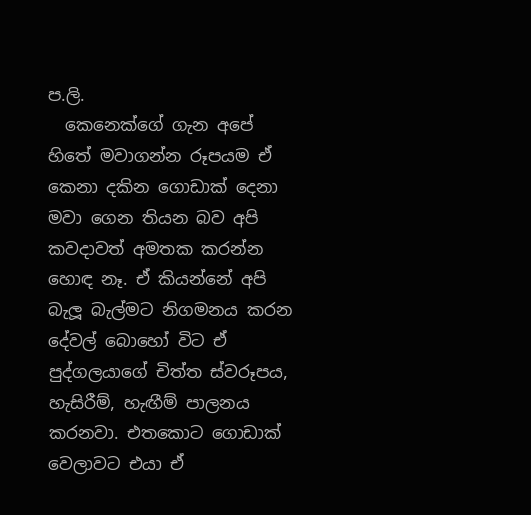ප.ලි.
  කෙනෙක්ගේ ගැන අපේ හිතේ මවාගන්න රූපයම ඒ කෙනා දකින ගොඩාක් දෙනා මවා ගෙන තියන බව අපි කවදාවත් අමතක කරන්න හොඳ නෑ. ඒ කියන්නේ අපි බැලූ බැල්මට නිගමනය කරන දේවල් බොහෝ විට ඒ පුද්ගලයාගේ චිත්ත ස්වරූපය, හැසිරීම්, හැඟීම් පාලනය කරනවා. එතකොට ගොඩාක් වෙලාවට එයා ඒ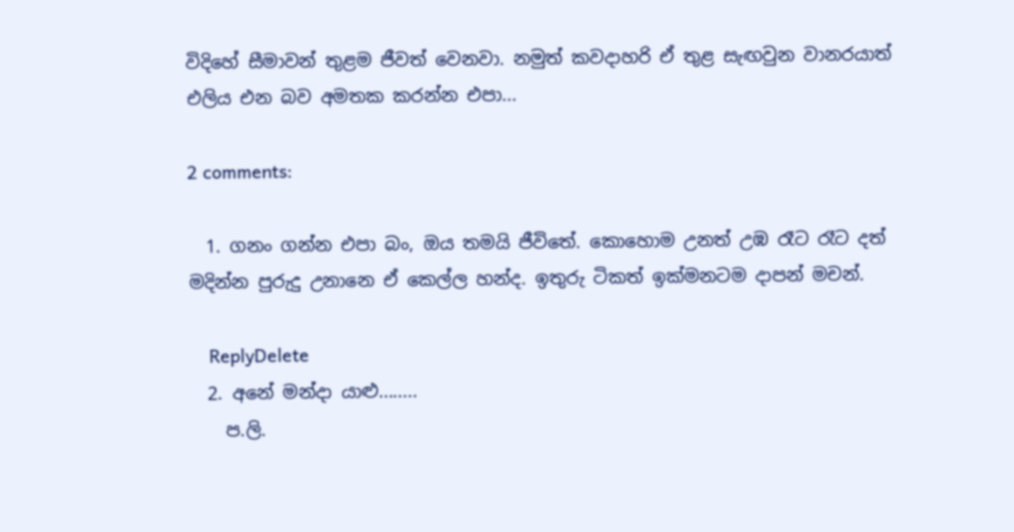විදිහේ සීමාවන් තුළම ජීවත් වෙනවා. නමුත් කවදාහරි ඒ තුළ සැඟවුන වානරයාත් එලිය එන බව අමතක කරන්න එපා...

2 comments:

  1. ගනං ගන්න එපා බං, ඔය තමයි ජීවිතේ. කොහොම උනත් උඹ රෑට රෑට දත් මදින්න පුරුදු උනානෙ ඒ කෙල්ල හන්ද. ඉතුරු ටිකත් ඉක්මනටම දාපන් මචන්.

    ReplyDelete
  2. අනේ මන්දා යාළු........
    ප.ලි.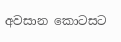අවසාන කොටසට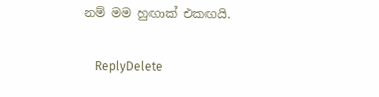නම් මම හුඟාක් එකඟයි.

    ReplyDelete